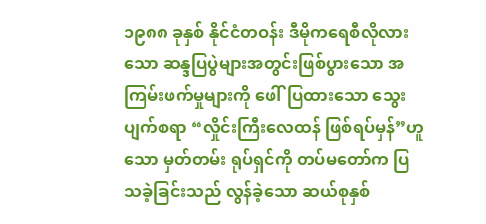၁၉၈၈ ခုနှစ် နိုင်ငံတဝန်း ဒီမိုကရေစီလိုလားသော ဆန္ဒပြပွဲများအတွင်းဖြစ်ပွားသော အကြမ်းဖက်မှုများကို ဖေါ်ပြထားသော သွေးပျက်စရာ “လှိုင်းကြီးလေထန် ဖြစ်ရပ်မှန်”ဟူသော မှတ်တမ်း ရုပ်ရှင်ကို တပ်မတော်က ပြသခဲ့ခြင်းသည် လွန်ခဲ့သော ဆယ်စုနှစ်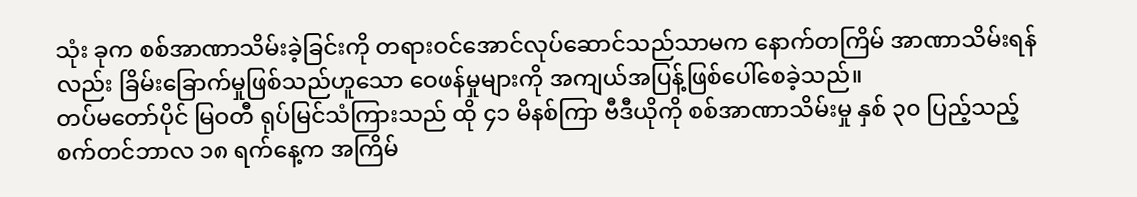သုံး ခုက စစ်အာဏာသိမ်းခဲ့ခြင်းကို တရားဝင်အောင်လုပ်ဆောင်သည်သာမက နောက်တကြိမ် အာဏာသိမ်းရန်လည်း ခြိမ်းခြောက်မှုဖြစ်သည်ဟူသော ဝေဖန်မှုများကို အကျယ်အပြန့်ဖြစ်ပေါ်စေခဲ့သည်။
တပ်မတော်ပိုင် မြဝတီ ရုပ်မြင်သံကြားသည် ထို ၄၁ မိနစ်ကြာ ဗီဒီယိုကို စစ်အာဏာသိမ်းမှု နှစ် ၃၀ ပြည့်သည့် စက်တင်ဘာလ ၁၈ ရက်နေ့က အကြိမ်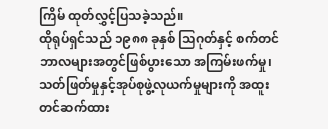ကြိမ် ထုတ်လွှင့်ပြသခဲ့သည်။
ထိုရုပ်ရှင်သည် ၁၉၈၈ ခုနှစ် သြဂုတ်နှင့် စက်တင်ဘာလများအတွင်ဖြစ်ပွားသော အကြမ်းဖက်မှု၊ သတ်ဖြတ်မှုနှင့်အုပ်စုဖွဲ့လုယက်မှုများကို အထူး တင်ဆက်ထား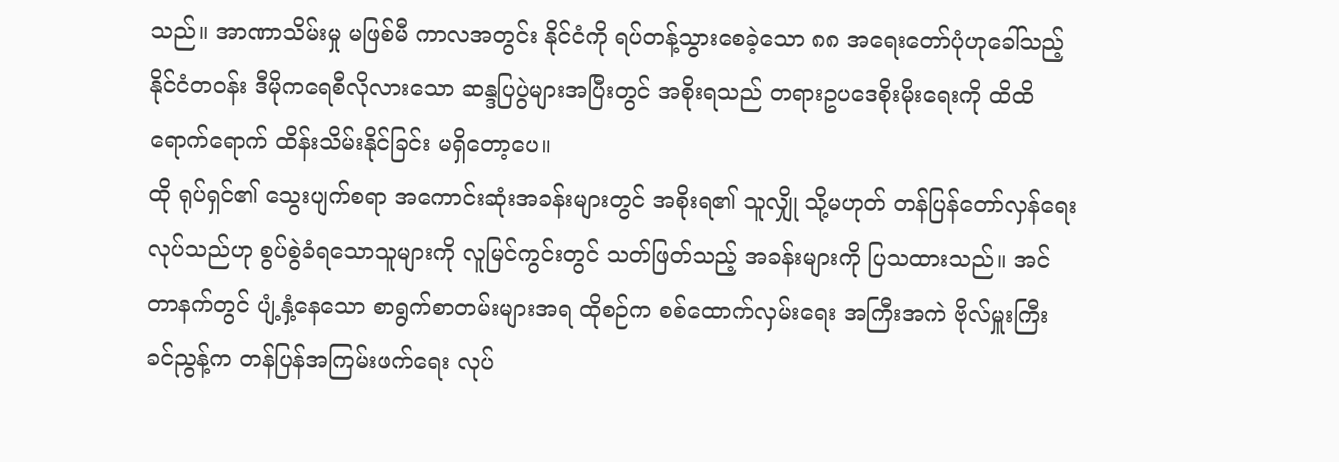သည်။ အာဏာသိမ်းမှု မဖြစ်မီ ကာလအတွင်း နိုင်ငံကို ရပ်တန့်သွားစေခဲ့သော ၈၈ အရေးတော်ပုံဟုခေါ်သည့် နိုင်ငံတဝန်း ဒီမိုကရေစီလိုလားသော ဆန္ဒပြပွဲများအပြီးတွင် အစိုးရသည် တရားဥပဒေစိုးမိုးရေးကို ထိထိရောက်ရောက် ထိန်းသိမ်းနိုင်ခြင်း မရှိတော့ပေ။
ထို ရုပ်ရှင်၏ သွေးပျက်စရာ အကောင်းဆုံးအခန်းများတွင် အစိုးရ၏ သူလျှို သို့မဟုတ် တန်ပြန်တော်လှန်ရေးလုပ်သည်ဟု စွပ်စွဲခံရသောသူများကို လူမြင်ကွင်းတွင် သတ်ဖြတ်သည့် အခန်းများကို ပြသထားသည်။ အင်တာနက်တွင် ပျံ့နှံ့နေသော စာရွက်စာတမ်းများအရ ထိုစဉ်က စစ်ထောက်လှမ်းရေး အကြီးအကဲ ဗိုလ်မှူးကြီးခင်ညွန့်က တန်ပြန်အကြမ်းဖက်ရေး လုပ်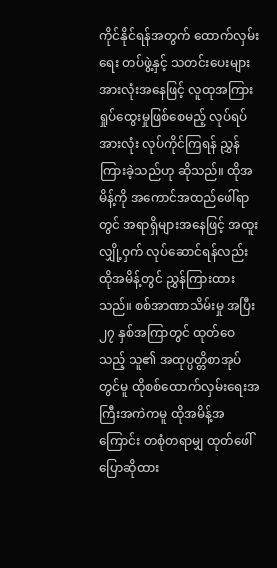ကိုင်နိုင်ရန်အတွက် ထောက်လှမ်းရေး တပ်ဖွဲ့နှင့် သတင်းပေးများအားလုံးအနေဖြင့် လူထုအကြား ရှုပ်ထွေးမှုဖြစ်စေမည့် လုပ်ရပ်အားလုံး လုပ်ကိုင်ကြရန် ညွှန်ကြားခဲ့သည်ဟု ဆိုသည်။ ထိုအမိန့်ကို အကောင်အထည်ဖေါ်ရာတွင် အရာရှိများအနေဖြင့် အထူးလျှို့ဝှက် လုပ်ဆောင်ရန်လည်း ထိုအမိန့်တွင် ညွှန်ကြားထားသည်။ စစ်အာဏာသိမ်းမှု အပြီး ၂၇ နှစ်အကြာတွင် ထုတ်ဝေသည့် သူ၏ အထုပ္ပတ္တိစာအုပ်တွင်မူ ထိုစစ်ထောက်လှမ်းရေးအကြီးအကဲကမူ ထိုအမိန့်အကြောင်း တစုံတရာမျှ ထုတ်ဖေါ်ပြောဆိုထား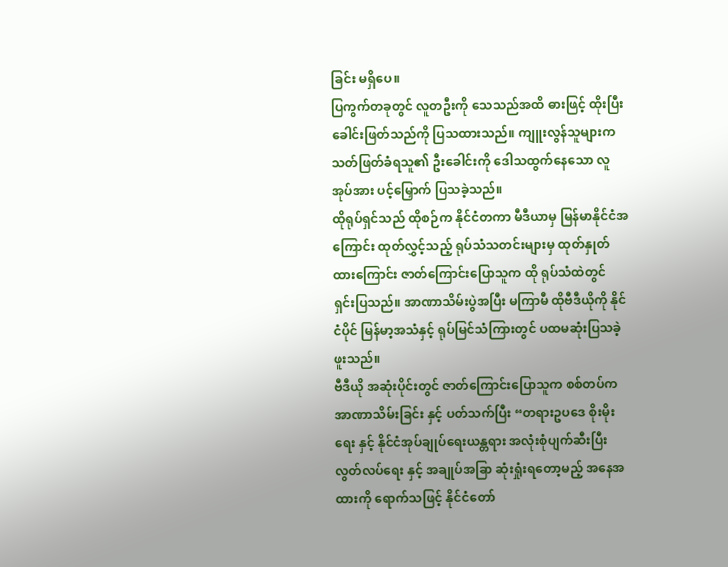ခြင်း မရှိပေ။
ပြကွက်တခုတွင် လူတဦးကို သေသည်အထိ ဓားဖြင့် ထိုးပြီး ခေါင်းဖြတ်သည်ကို ပြသထားသည်။ ကျူးလွန်သူများက သတ်ဖြတ်ခံရသူ၏ ဦးခေါင်းကို ဒေါသထွက်နေသော လူအုပ်အား ပင့်မြှောက် ပြသခဲ့သည်။
ထိုရုပ်ရှင်သည် ထိုစဉ်က နိုင်ငံတကာ မီဒီယာမှ မြန်မာနိုင်ငံအကြောင်း ထုတ်လွှင့်သည့် ရုပ်သံသတင်းများမှ ထုတ်နှုတ်ထားကြောင်း ဇာတ်ကြောင်းပြောသူက ထို ရုပ်သံထဲတွင် ရှင်းပြသည်။ အာဏာသိမ်းပွဲအပြီး မကြာမီ ထိုဗီဒီယိုကို နိုင်ငံပိုင် မြန်မာ့အသံနှင့် ရုပ်မြင်သံကြားတွင် ပထမဆုံးပြသခဲ့ဖူးသည်။
ဗီဒီယို အဆုံးပိုင်းတွင် ဇာတ်ကြောင်းပြောသူက စစ်တပ်က အာဏာသိမ်းခြင်း နှင့် ပတ်သက်ပြီး “တရားဥပဒေ စိုးမိုးရေး နှင့် နိုင်ငံအုပ်ချုပ်ရေးယန္တရား အလုံးစုံပျက်ဆီးပြီး လွတ်လပ်ရေး နှင့် အချုပ်အခြာ ဆုံးရှုံးရတော့မည့် အနေအထားကို ရောက်သဖြင့် နိုင်ငံတော်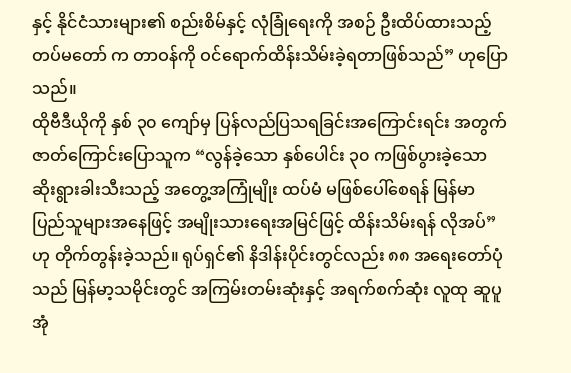နှင့် နိုင်ငံသားများ၏ စည်းစိမ်နှင့် လုံခြုံရေးကို အစဉ် ဦးထိပ်ထားသည့် တပ်မတော် က တာဝန်ကို ဝင်ရောက်ထိန်းသိမ်းခဲ့ရတာဖြစ်သည်” ဟုပြောသည်။
ထိုဗီဒီယိုကို နှစ် ၃၀ ကျော်မှ ပြန်လည်ပြသရခြင်းအကြောင်းရင်း အတွက် ဇာတ်ကြောင်းပြောသူက “လွန်ခဲ့သော နှစ်ပေါင်း ၃၀ ကဖြစ်ပွားခဲ့သော ဆိုးရွားခါးသီးသည့် အတွေ့အကြုံမျိုး ထပ်မံ မဖြစ်ပေါ်စေရန် မြန်မာပြည်သူများအနေဖြင့် အမျိုးသားရေးအမြင်ဖြင့် ထိန်းသိမ်းရန် လိုအပ်” ဟု တိုက်တွန်းခဲ့သည်။ ရုပ်ရှင်၏ နိဒါန်းပိုင်းတွင်လည်း ၈၈ အရေးတော်ပုံသည် မြန်မာ့သမိုင်းတွင် အကြမ်းတမ်းဆုံးနှင့် အရက်စက်ဆုံး လူထု ဆူပူ အုံ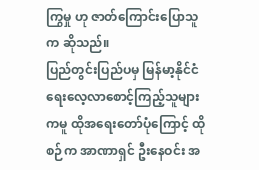ကြွမှု ဟု ဇာတ်ကြောင်းပြောသူက ဆိုသည်။
ပြည်တွင်းပြည်ပမှ မြန်မာ့နိုင်ငံရေးလေ့လာစောင့်ကြည့်သူများကမူ ထိုအရေးတော်ပုံကြောင့် ထိုစဉ်က အာဏာရှင် ဦးနေဝင်း အ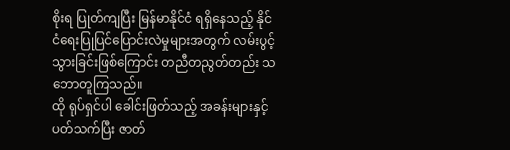စိုးရ ပြုတ်ကျပြီး မြန်မာနိုင်ငံ ရရှိနေသည့် နိုင်ငံရေးပြုပြင်ပြောင်းလဲမှုများအတွက် လမ်းပွင့်သွားခြင်းဖြစ်ကြောင်း တညီတညွတ်တည်း သဘောတူကြသည်။
ထို ရုပ်ရှင်ပါ ခေါင်းဖြတ်သည့် အခန်းများနှင့် ပတ်သက်ပြီး ဇာတ်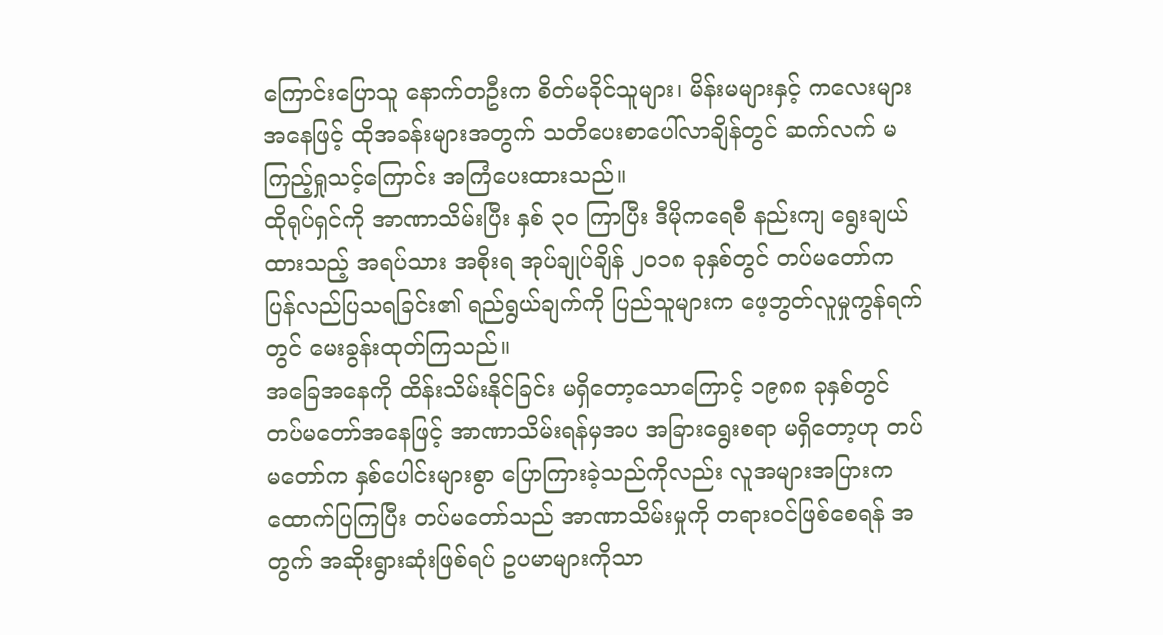ကြောင်းပြောသူ နောက်တဦးက စိတ်မခိုင်သူများ၊ မိန်းမများနှင့် ကလေးများအနေဖြင့် ထိုအခန်းများအတွက် သတိပေးစာပေါ်လာချိန်တွင် ဆက်လက် မကြည့်ရှုသင့်ကြောင်း အကြံပေးထားသည်။
ထိုရုပ်ရှင်ကို အာဏာသိမ်းပြီး နှစ် ၃၀ ကြာပြီး ဒီမိုကရေစီ နည်းကျ ရွေးချယ်ထားသည့် အရပ်သား အစိုးရ အုပ်ချုပ်ချိန် ၂၀၁၈ ခုနှစ်တွင် တပ်မတော်က ပြန်လည်ပြသရခြင်း၏ ရည်ရွယ်ချက်ကို ပြည်သူများက ဖေ့ဘွတ်လူမှုကွန်ရက်တွင် မေးခွန်းထုတ်ကြသည်။
အခြေအနေကို ထိန်းသိမ်းနိုင်ခြင်း မရှိတော့သောကြောင့် ၁၉၈၈ ခုနှစ်တွင် တပ်မတော်အနေဖြင့် အာဏာသိမ်းရန်မှအပ အခြားရွေးစရာ မရှိတော့ဟု တပ်မတော်က နှစ်ပေါင်းများစွာ ပြောကြားခဲ့သည်ကိုလည်း လူအများအပြားက ထောက်ပြကြပြီး တပ်မတော်သည် အာဏာသိမ်းမှုကို တရားဝင်ဖြစ်စေရန် အတွက် အဆိုးရွားဆုံးဖြစ်ရပ် ဥပမာများကိုသာ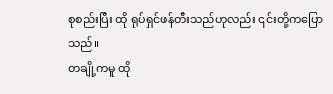စုစည်းပြီး ထို ရုပ်ရှင်ဖန်တီးသည်ဟုလည်း ၎င်းတို့ကပြောသည်။
တချို့ကမူ ထို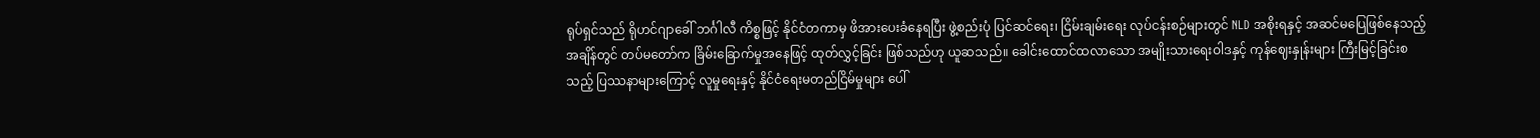ရုပ်ရှင်သည် ရိုဟင်ဂျာခေါ် ဘင်္ဂါလီ ကိစ္စဖြင့် နိုင်ငံတကာမှ ဖိအားပေးခံနေရပြီး ဖွဲ့စည်းပုံ ပြင်ဆင်ရေး၊ ငြိမ်းချမ်းရေး လုပ်ငန်းစဉ်များတွင် NLD အစိုးရနှင့် အဆင်မပြေဖြစ်နေသည့်အချိန်တွင် တပ်မတော်က ခြိမ်းခြောက်မှုအနေဖြင့် ထုတ်လွှင့်ခြင်း ဖြစ်သည်ဟု ယူဆသည်။ ခေါင်းထောင်ထလာသော အမျိုးသားရေးဝါဒနှင့် ကုန်ဈေးနှုန်းများ ကြီးမြင့်ခြင်းစသည့် ပြဿနာများကြောင့် လူမှုရေးနှင့် နိုင်ငံရေးမတည်ငြိမ်မှုများ ပေါ်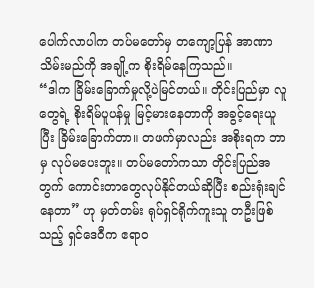ပေါက်လာပါက တပ်မတော်မှ တကျော့ပြန် အာဏာသိမ်းမည်ကို အချို့က စိုးရိမ်နေကြသည်။
“ဒါက ခြိမ်းခြောက်မှုလို့ပဲမြင်တယ်။ တိုင်းပြည်မှာ လူတွေရဲ့ စိုးရိမ်ပူပန်မှု မြင့်မားနေတာကို အခွင့်ရေးယူပြီး ခြိမ်းခြောက်တာ။ တဖက်မှာလည်း အစိုးရက ဘာမှ လုပ်မပေးဘူး။ တပ်မတော်ကသာ တိုင်းပြည်အတွက် ကောင်းတာတွေလုပ်နိုင်တယ်ဆိုပြီး စည်းရုံးချင်နေတာ” ဟု မှတ်တမ်း ရုပ်ရှင်ရိုက်ကူးသူ တဦးဖြစ်သည့် ရှင်ဒေဝီက ဧရာဝ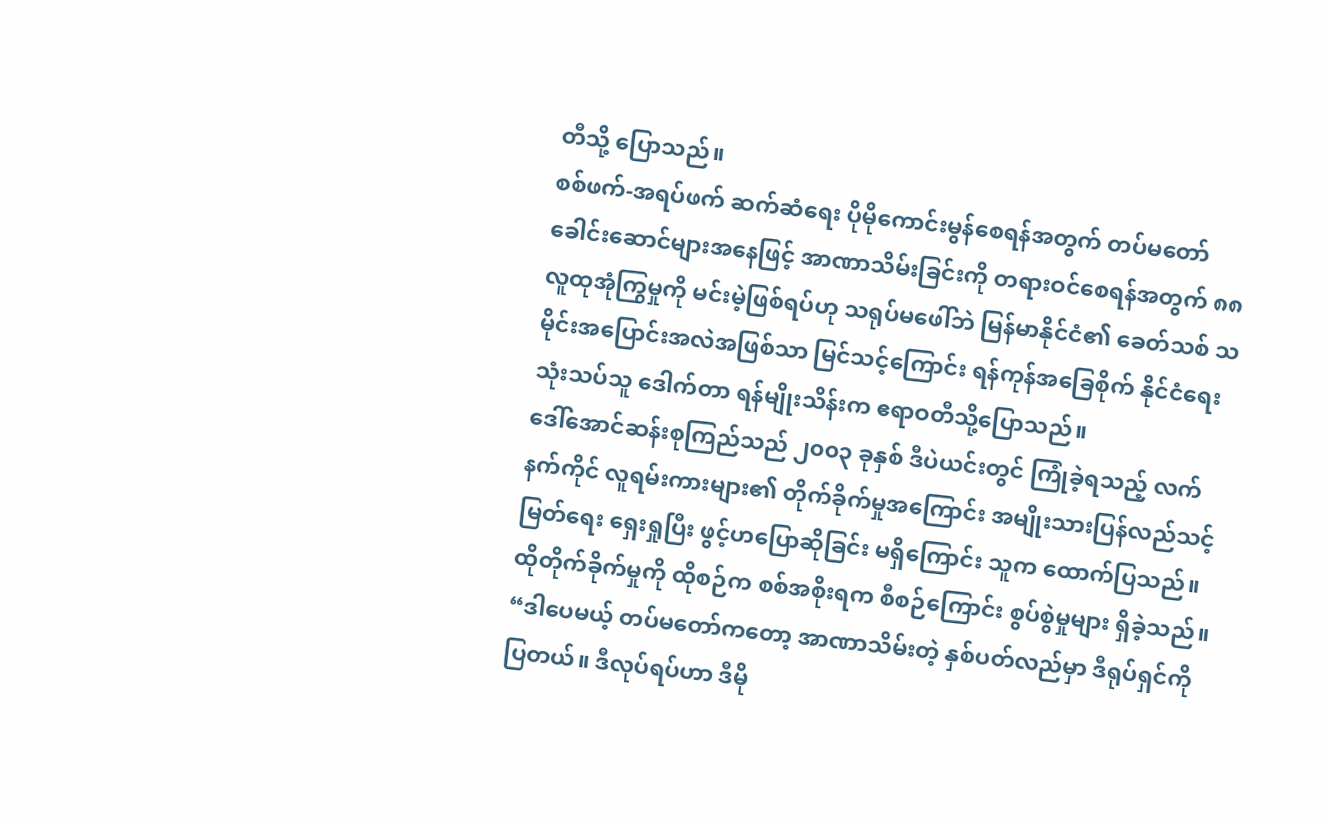တီသို့ ပြောသည်။
စစ်ဖက်-အရပ်ဖက် ဆက်ဆံရေး ပိုမိုကောင်းမွန်စေရန်အတွက် တပ်မတော်ခေါင်းဆောင်များအနေဖြင့် အာဏာသိမ်းခြင်းကို တရားဝင်စေရန်အတွက် ၈၈ လူထုအုံကြွမှုကို မင်းမဲ့ဖြစ်ရပ်ဟု သရုပ်မဖေါ်ဘဲ မြန်မာနိုင်ငံ၏ ခေတ်သစ် သမိုင်းအပြောင်းအလဲအဖြစ်သာ မြင်သင့်ကြောင်း ရန်ကုန်အခြေစိုက် နိုင်ငံရေးသုံးသပ်သူ ဒေါက်တာ ရန်မျိုးသိန်းက ဧရာဝတီသို့ပြောသည်။
ဒေါ်အောင်ဆန်းစုကြည်သည် ၂၀၀၃ ခုနှစ် ဒီပဲယင်းတွင် ကြုံခဲ့ရသည့် လက်နက်ကိုင် လူရမ်းကားများ၏ တိုက်ခိုက်မှုအကြောင်း အမျိုးသားပြန်လည်သင့်မြတ်ရေး ရှေးရှုပြီး ဖွင့်ဟပြောဆိုခြင်း မရှိကြောင်း သူက ထောက်ပြသည်။ ထိုတိုက်ခိုက်မှုကို ထိုစဉ်က စစ်အစိုးရက စီစဉ်ကြောင်း စွပ်စွဲမှုများ ရှိခဲ့သည်။
“ဒါပေမယ့် တပ်မတော်ကတော့ အာဏာသိမ်းတဲ့ နှစ်ပတ်လည်မှာ ဒီရုပ်ရှင်ကို ပြတယ်။ ဒီလုပ်ရပ်ဟာ ဒီမို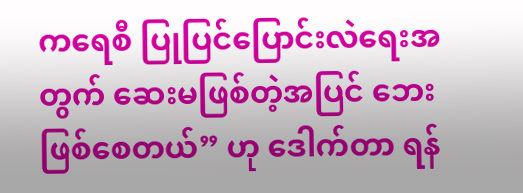ကရေစီ ပြုပြင်ပြောင်းလဲရေးအတွက် ဆေးမဖြစ်တဲ့အပြင် ဘေး ဖြစ်စေတယ်” ဟု ဒေါက်တာ ရန်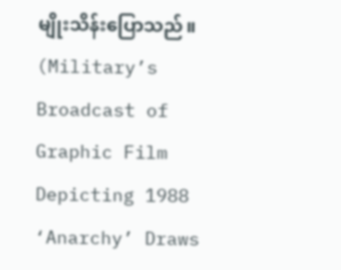မျိုးသိန်းပြောသည်။
(Military’s Broadcast of Graphic Film Depicting 1988 ‘Anarchy’ Draws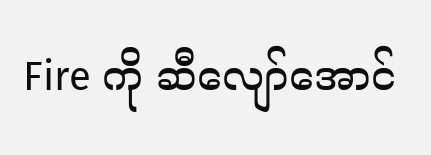Fire ကို ဆီလျော်အောင်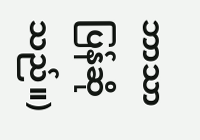ဘာသာပြန်ဆိုသည်။)